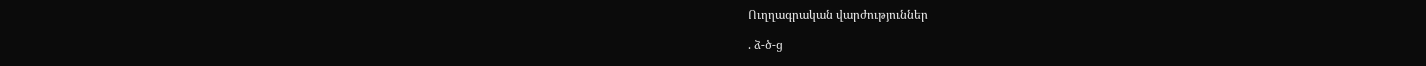Ուղղագրական վարժություններ

. ձ-ծ-ց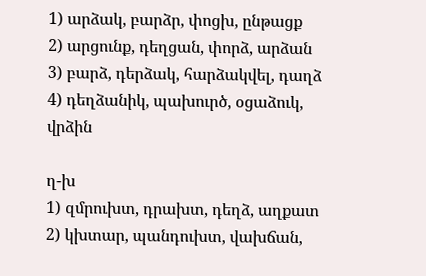1) արձակ, բարձր, փոցխ, ընթացք
2) արցունք, դեղցան, փորձ, արձան
3) բարձ, դերձակ, հարձակվել, դաղձ
4) դեղձանիկ, պախուրծ, օցաձուկ, վրձին

ղ-խ
1) զմրուխտ, դրախտ, դեղձ, աղքատ
2) կխտար, պանդուխտ, վախճան,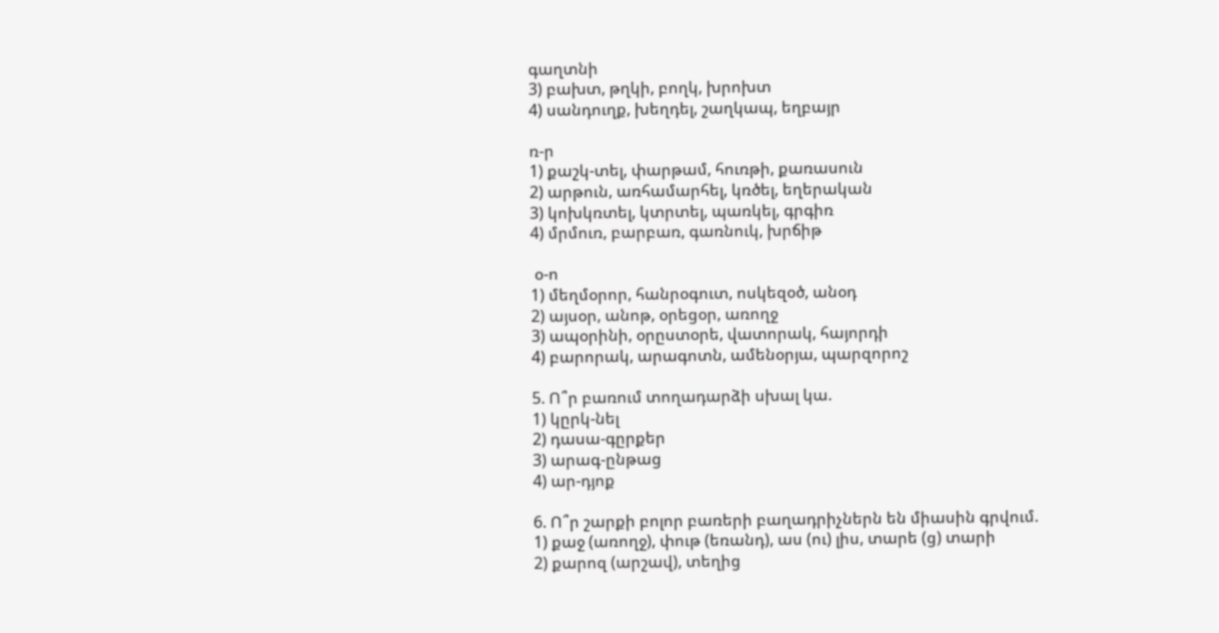գաղտնի
3) բախտ, թղկի, բողկ, խրոխտ
4) սանդուղք, խեղդել, շաղկապ, եղբայր

ռ-ր
1) քաշկ-տել, փարթամ, հուռթի, քառասուն
2) արթուն, առհամարհել, կռծել, եղերական
3) կոխկռտել, կտրտել, պառկել, գրգիռ
4) մրմուռ, բարբառ, գառնուկ, խրճիթ

 օ-ո
1) մեղմօրոր, հանրօգուտ, ոսկեզօծ, անօդ
2) այսօր, անոթ, օրեցօր, առողջ
3) ապօրինի, օրըստօրե, վատորակ, հայորդի
4) բարորակ, արագոտն, ամենօրյա, պարզորոշ

5. Ո՞ր բառում տողադարձի սխալ կա.
1) կըրկ-նել
2) դասա-գըրքեր
3) արագ-ընթաց
4) ար-դյոք

6. Ո՞ր շարքի բոլոր բառերի բաղադրիչներն են միասին գրվում.
1) քաջ (առողջ), փութ (եռանդ), աս (ու) լիս, տարե (ց) տարի
2) քարոզ (արշավ), տեղից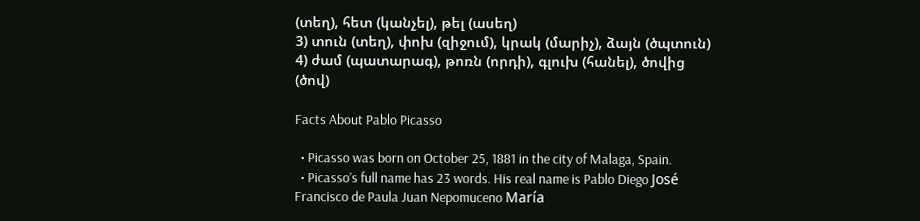(տեղ), հետ (կանչել), թել (ասեղ)
3) տուն (տեղ), փոխ (զիջում), կրակ (մարիչ), ձայն (ծպտուն)
4) ժամ (պատարագ), թոռն (որդի), գլուխ (հանել), ծովից (ծով)

Facts About Pablo Picasso

  • Picasso was born on October 25, 1881 in the city of Malaga, Spain.
  • Picasso’s full name has 23 words. His real name is Pablo Diego José Francisco de Paula Juan Nepomuceno María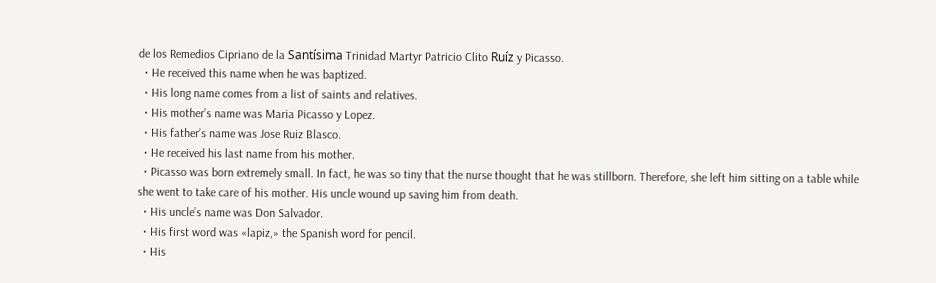de los Remedios Cipriano de la Santísima Trinidad Martyr Patricio Clito Ruíz y Picasso.
  • He received this name when he was baptized.
  • His long name comes from a list of saints and relatives.
  • His mother’s name was Maria Picasso y Lopez.
  • His father’s name was Jose Ruiz Blasco.
  • He received his last name from his mother.
  • Picasso was born extremely small. In fact, he was so tiny that the nurse thought that he was stillborn. Therefore, she left him sitting on a table while she went to take care of his mother. His uncle wound up saving him from death.
  • His uncle’s name was Don Salvador.
  • His first word was «lapiz,» the Spanish word for pencil.
  • His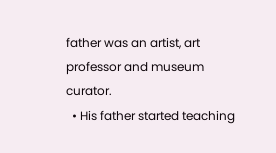father was an artist, art professor and museum curator.
  • His father started teaching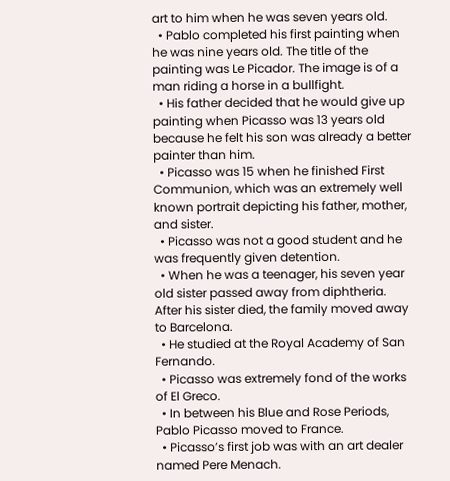art to him when he was seven years old.
  • Pablo completed his first painting when he was nine years old. The title of the painting was Le Picador. The image is of a man riding a horse in a bullfight.
  • His father decided that he would give up painting when Picasso was 13 years old because he felt his son was already a better painter than him.
  • Picasso was 15 when he finished First Communion, which was an extremely well known portrait depicting his father, mother, and sister.
  • Picasso was not a good student and he was frequently given detention.
  • When he was a teenager, his seven year old sister passed away from diphtheria. After his sister died, the family moved away to Barcelona.
  • He studied at the Royal Academy of San Fernando.
  • Picasso was extremely fond of the works of El Greco.
  • In between his Blue and Rose Periods, Pablo Picasso moved to France.
  • Picasso’s first job was with an art dealer named Pere Menach.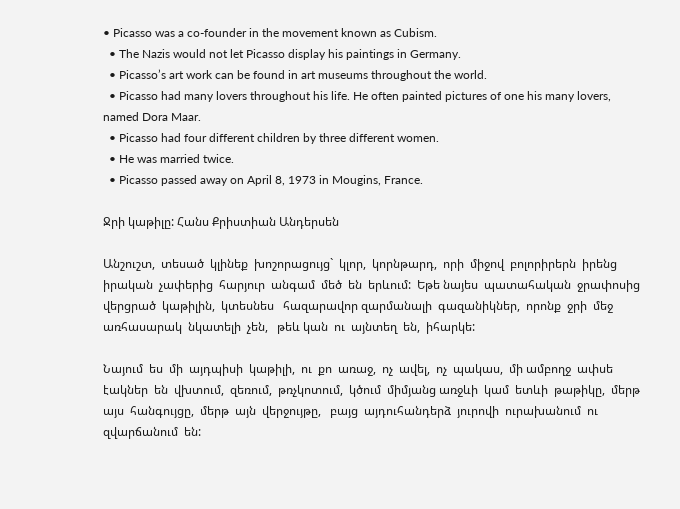• Picasso was a co-founder in the movement known as Cubism.
  • The Nazis would not let Picasso display his paintings in Germany.
  • Picasso’s art work can be found in art museums throughout the world.
  • Picasso had many lovers throughout his life. He often painted pictures of one his many lovers, named Dora Maar.
  • Picasso had four different children by three different women.
  • He was married twice.
  • Picasso passed away on April 8, 1973 in Mougins, France.

Ջրի կաթիլը: Հանս Քրիստիան Անդերսեն

Անշուշտ,  տեսած  կլինեք  խոշորացույց`  կլոր,  կորնթարդ,  որի  միջով  բոլորիրերն  իրենց  իրական  չափերից  հարյուր  անգամ  մեծ  են  երևում:  Եթե նայես  պատահական  ջրափոսից  վերցրած  կաթիլին,  կտեսնես   հազարավոր զարմանալի  գազանիկներ,  որոնք  ջրի  մեջ  առհասարակ  նկատելի  չեն,   թեև կան  ու  այնտեղ  են,  իհարկե:

Նայում  ես  մի  այդպիսի  կաթիլի,  ու  քո  առաջ,  ոչ  ավել,  ոչ  պակաս,  մի ամբողջ  ափսե  էակներ  են  վխտում,  զեռում,  թռչկոտում,  կծում  միմյանց առջևի  կամ  ետևի  թաթիկը,  մերթ  այս  հանգույցը,  մերթ  այն  վերջույթը,   բայց  այդուհանդերձ  յուրովի  ուրախանում  ու  զվարճանում  են: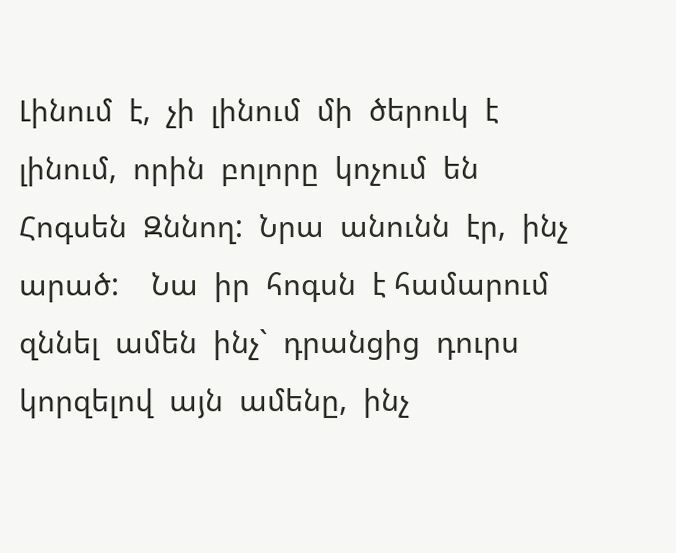Լինում  է,  չի  լինում  մի  ծերուկ  է  լինում,  որին  բոլորը  կոչում  են  Հոգսեն  Զննող:  Նրա  անունն  էր,  ինչ  արած:    Նա  իր  հոգսն  է համարում  զննել  ամեն  ինչ`  դրանցից  դուրս  կորզելով  այն  ամենը,  ինչ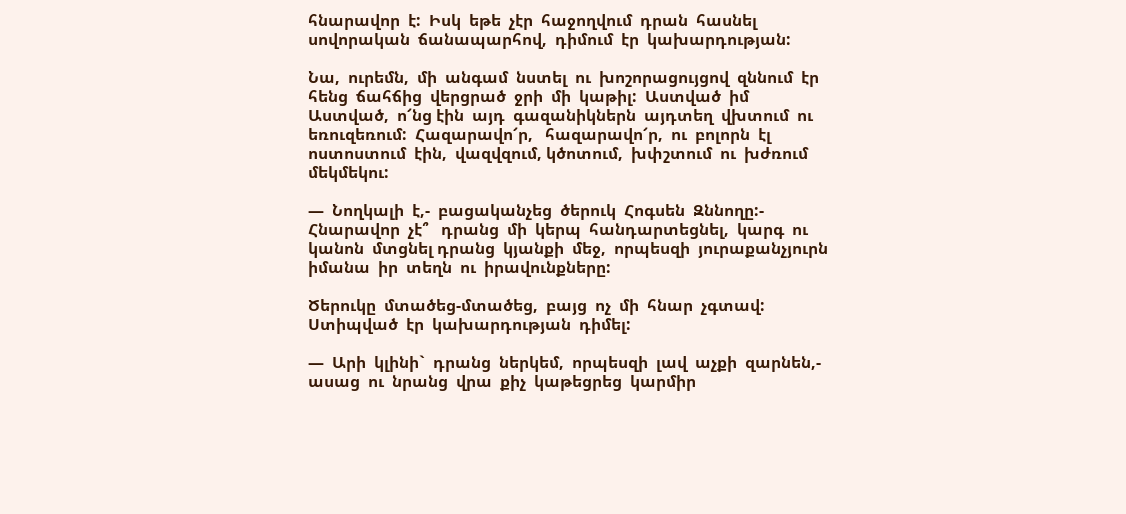հնարավոր  է:  Իսկ  եթե  չէր  հաջողվում  դրան  հասնել սովորական  ճանապարհով,  դիմում  էր  կախարդության:

Նա,  ուրեմն,  մի  անգամ  նստել  ու  խոշորացույցով  զննում  էր  հենց  ճահճից  վերցրած  ջրի  մի  կաթիլ:  Աստված  իմ  Աստված,  ո՜նց էին  այդ  գազանիկներն  այդտեղ  վխտում  ու  եռուզեռում:  Հազարավո՜ր,   հազարավո՜ր,  ու  բոլորն  էլ  ոստոստում  էին,  վազվզում, կծոտում,  խփշտում  ու  խժռում  մեկմեկու:

—  Նողկալի  է,-  բացականչեց  ծերուկ  Հոգսեն  Զննողը:-  Հնարավոր  չէ՞   դրանց  մի  կերպ  հանդարտեցնել,  կարգ  ու  կանոն  մտցնել դրանց  կյանքի  մեջ,  որպեսզի  յուրաքանչյուրն  իմանա  իր  տեղն  ու  իրավունքները:

Ծերուկը  մտածեց-մտածեց,  բայց  ոչ  մի  հնար  չգտավ:  Ստիպված  էր  կախարդության  դիմել:

—  Արի  կլինի`  դրանց  ներկեմ,  որպեսզի  լավ  աչքի  զարնեն,-  ասաց  ու  նրանց  վրա  քիչ  կաթեցրեց  կարմիր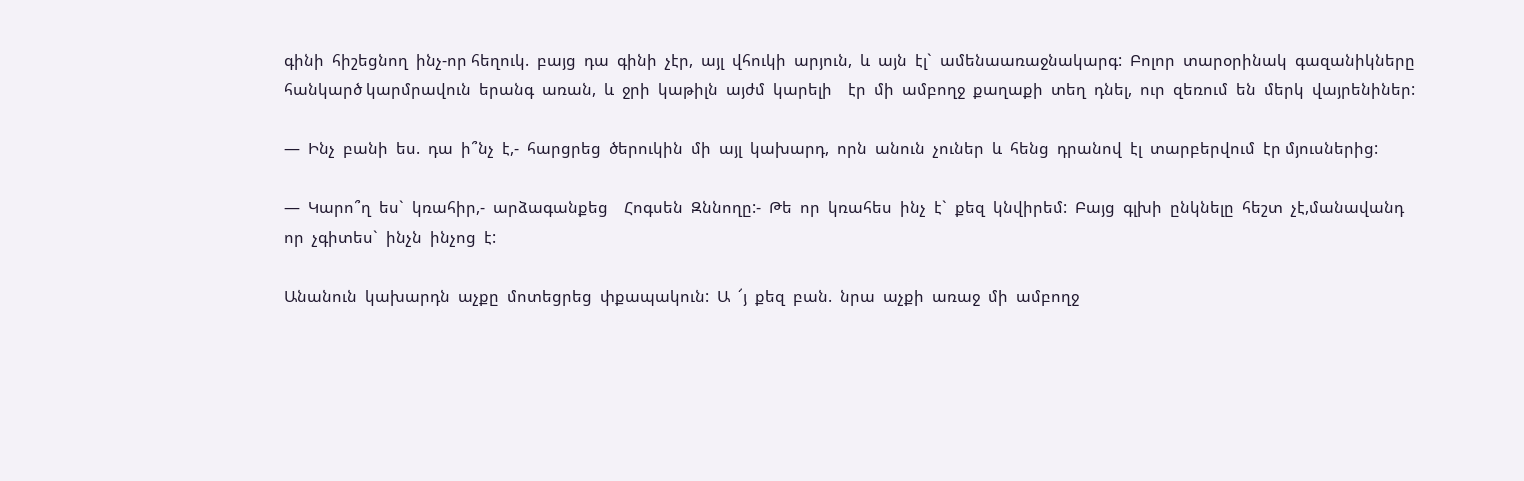գինի  հիշեցնող  ինչ-որ հեղուկ.  բայց  դա  գինի  չէր,  այլ  վհուկի  արյուն,  և  այն  էլ`  ամենաառաջնակարգ:  Բոլոր  տարօրինակ  գազանիկները  հանկարծ կարմրավուն  երանգ  առան,  և  ջրի  կաթիլն  այժմ  կարելի    էր  մի  ամբողջ  քաղաքի  տեղ  դնել,  ուր  զեռում  են  մերկ  վայրենիներ:

—  Ինչ  բանի  ես.  դա  ի՞նչ  է,-  հարցրեց  ծերուկին  մի  այլ  կախարդ,  որն  անուն  չուներ  և  հենց  դրանով  էլ  տարբերվում  էր մյուսներից:

—  Կարո՞ղ  ես`  կռահիր,-  արձագանքեց    Հոգսեն  Զննողը:-  Թե  որ  կռահես  ինչ  է`  քեզ  կնվիրեմ:  Բայց  գլխի  ընկնելը  հեշտ  չէ,մանավանդ  որ  չգիտես`  ինչն  ինչոց  է:

Անանուն  կախարդն  աչքը  մոտեցրեց  փքապակուն:  Ա  ՜յ  քեզ  բան.  նրա  աչքի  առաջ  մի  ամբողջ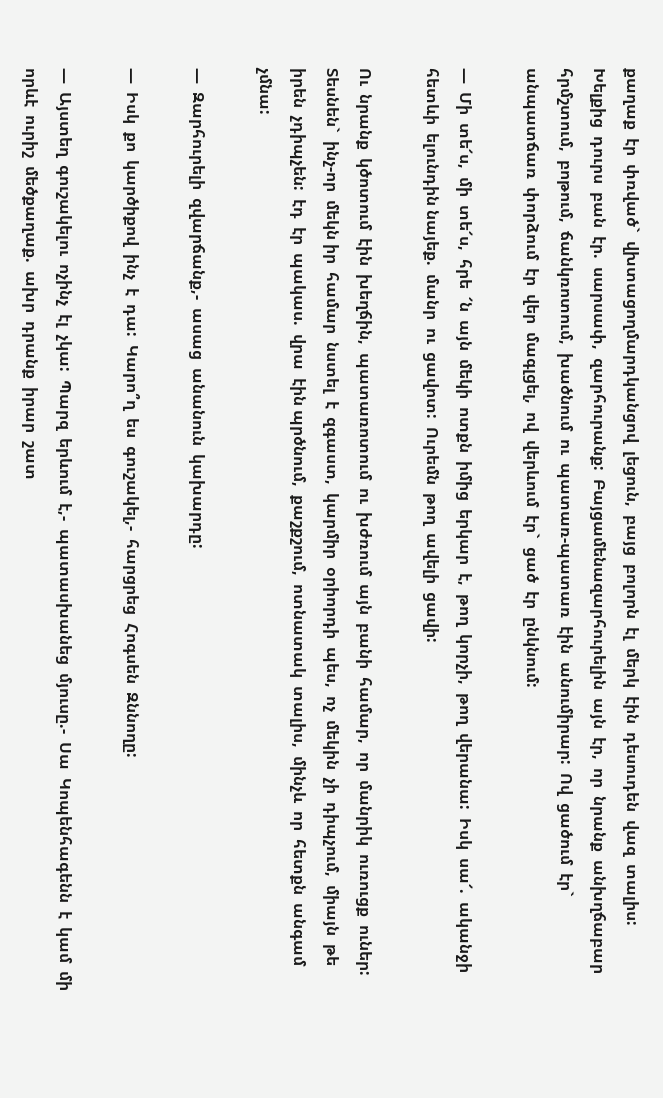քաղաք  էր  փռված`  վխտացողմարդկանցով  լեցուն,  բայց  բոլորն  էլ  մերկ  էին  դեսուդեն  վազ  տալիս:  Խելքից  դուրս  բան  էր.  սարսափ,  զարհուրանք:  Բայցամենազարհուրելին  այն  էր,  որ  նրանք  անխղճաբար  հրմշտում,  բոթում,  ճանկռոտում,  խածնում  ու  պատառ-պատառ  էին  անումիրար:  Ով  ցածում  էր`  անպատճառ  փորձում  էր  վեր  մագլցել,  ով  վերևում  էր`  ցած  էր  ընկնում:

—  Մի  տե՜ս,  մի  տե՜ս,  հրե  ՜ն  այն  մեկի  ոտքն  իմից  երկար  է,  թող  կորչի,  թող  վերանա:  Իսկ  սա՜.  ականջի  հետևի  ելունդին նայեք.  մանր  ու  ցավոտ:  Ուրեմն  թող  ավելի  ցավի:

Ու  նրանք  կծոտում  էին  խեղճին,  պատառոտում  ու  խժռում  այն  բանի  համար,  որ  մանրիկ  ուռուցք  ուներ:  Տեսնեն`  ինչ-որ  մեկն իր  համար  նստել  է  զգաստ,  կարմիր  օրիորդի  պես,  ոչ  մեկին  չի  դիպչում,  միայն  թե  իրեն  չդիպչեն:  էդ  էր  պակաս.  վրա  էին պրծնում,  քաշքշում,  ոտնատակ  տալիս,  մինչև  որ  հետքն  անգամ  չմնա:

—  Զարհուրելի  զվարճանք,-  ասաց  անանուն  կախարդը:

—  Իսկ  քո  կարծիքով  ինչ  է  դա:  Կարո՞ղ  ես  գուշակել,-  հարցրեց  Հոգսեն  Զննողը:

—  Այստեղ  գուշակելու  ոչինչ  էլ  չկա:  Պարզ  երևում  է,-  պատասխանեց  մյուսը.-  Սա  Կոպենհագենն  է  կամ  մի  որևէ  ուրիշ  մեծքաղաք.  ախր  դրանք  իրար  շատ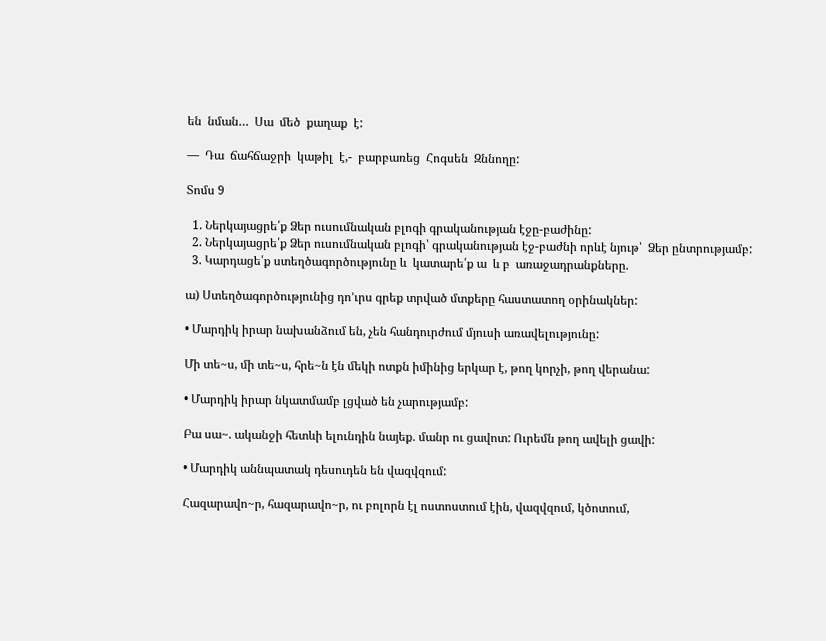են  նման…  Սա  մեծ  քաղաք  է:

—  Դա  ճահճաջրի  կաթիլ  է,-  բարբառեց  Հոգսեն  Զննողը:

Տոմս 9

  1. Ներկայացրե՛ք Ձեր ուսումնական բլոգի գրականության էջը-բաժինը:
  2. Ներկայացրե՛ք Ձեր ուսումնական բլոգի՝ գրականության էջ-բաժնի որևէ նյութ՝  Ձեր ընտրությամբ:
  3. Կարդացե՛ք ստեղծագործությունը և  կատարե՛ք ա  և բ  առաջադրանքները.

ա) Ստեղծագործությունից դո’ւրս գրեք տրված մտքերը հաստատող օրինակներ:

• Մարդիկ իրար նախանձում են, չեն հանդուրժում մյուսի առավելությունը:

Մի տե~ս, մի տե~ս, հրե~ն էն մեկի ոտքն իմինից երկար է, թող կորչի, թող վերանա:

• Մարդիկ իրար նկատմամբ լցված են չարությամբ:

Բա սա~. ականջի հետևի ելունդին նայեք. մանր ու ցավոտ: Ուրեմն թող ավելի ցավի:

• Մարդիկ աննպատակ դեսուդեն են վազվզում:

Հազարավո~ր, հազարավո~ր, ու բոլորն էլ ոստոստում էին, վազվզում, կծոտում,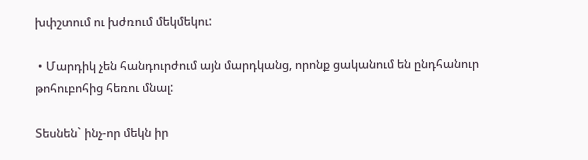խփշտում ու խժռում մեկմեկու:

 • Մարդիկ չեն հանդուրժում այն մարդկանց, որոնք ցականում են ընդհանուր թոհուբոհից հեռու մնալ:

Տեսնեն` ինչ-որ մեկն իր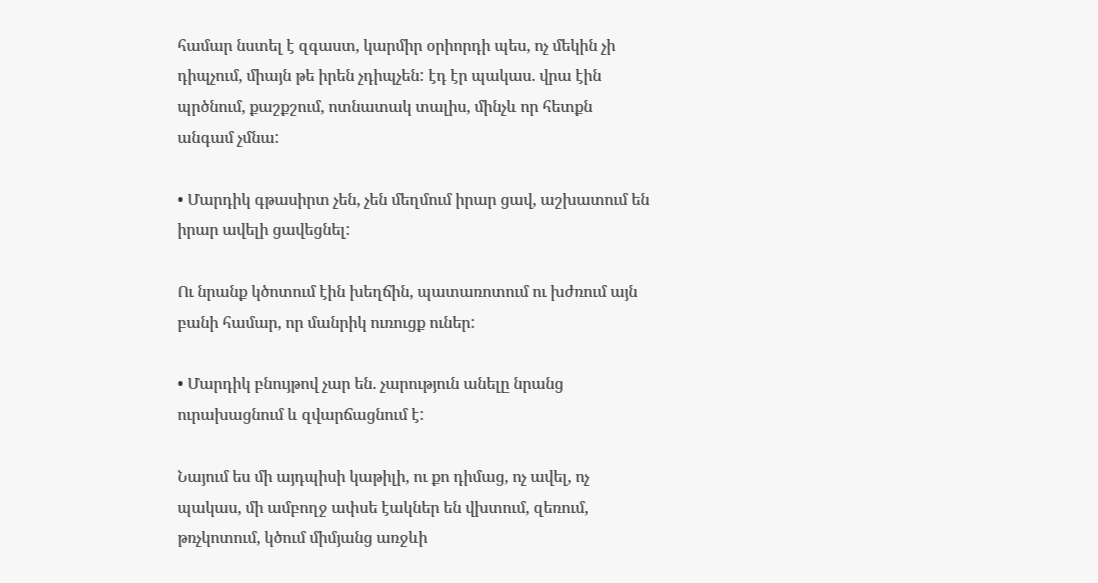համար նստել է զգաստ, կարմիր օրիորդի պես, ոչ մեկին չի դիպչում, միայն թե իրեն չդիպչեն: էդ էր պակաս. վրա էին պրծնում, քաշքշում, ոտնատակ տալիս, մինչև որ հետքն անգամ չմնա:

• Մարդիկ գթասիրտ չեն, չեն մեղմում իրար ցավ, աշխատում են իրար ավելի ցավեցնել:

Ու նրանք կծոտում էին խեղճին, պատառոտում ու խժռում այն բանի համար, որ մանրիկ ուռուցք ուներ:

• Մարդիկ բնույթով չար են. չարություն անելը նրանց ուրախացնում և զվարճացնում է:

Նայում ես մի այդպիսի կաթիլի, ու քո դիմաց, ոչ ավել, ոչ պակաս, մի ամբողջ ափսե էակներ են վխտում, զեռում, թռչկոտում, կծում միմյանց առջևի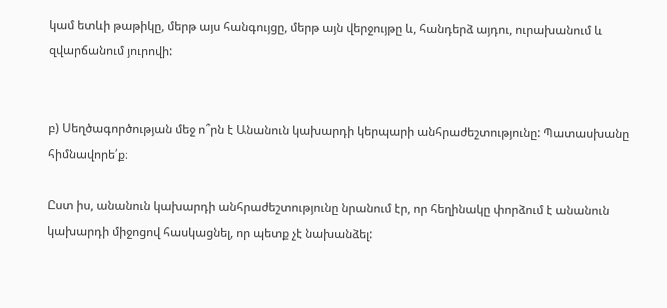կամ ետևի թաթիկը, մերթ այս հանգույցը, մերթ այն վերջույթը և, հանդերձ այդու, ուրախանում և զվարճանում յուրովի:


բ) Սեղծագործության մեջ ո՞րն է Անանուն կախարդի կերպարի անհրաժեշտությունը: Պատասխանը հիմնավորե՛ք։

Ըստ իս, անանուն կախարդի անհրաժեշտությունը նրանում էր, որ հեղինակը փորձում է անանուն կախարդի միջոցով հասկացնել, որ պետք չէ նախանձել: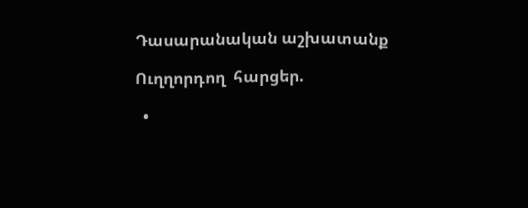Դասարանական աշխատանք

Ուղղորդող  հարցեր.

  •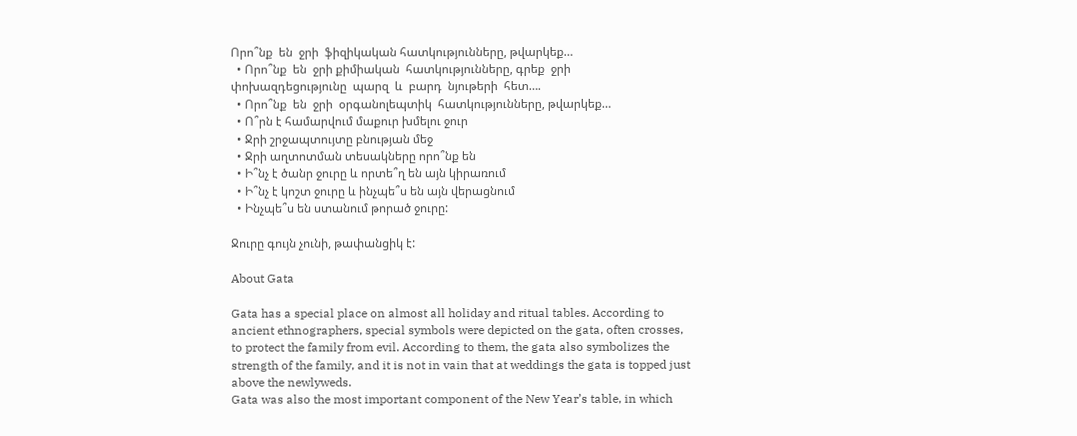Որո՞նք  են  ջրի  ֆիզիկական հատկությունները, թվարկեք…
  • Որո՞նք  են  ջրի քիմիական  հատկությունները, գրեք  ջրի  փոխազդեցությունը  պարզ  և  բարդ  նյութերի  հետ….
  • Որո՞նք  են  ջրի  օրգանոլեպտիկ  հատկությունները, թվարկեք…
  • Ո՞րն է համարվում մաքուր խմելու ջուր
  • Ջրի շրջապտույտը բնության մեջ
  • Ջրի աղտոտման տեսակները որո՞նք են
  • Ի՞նչ է ծանր ջուրը և որտե՞ղ են այն կիրառում
  • Ի՞նչ է կոշտ ջուրը և ինչպե՞ս են այն վերացնում
  • Ինչպե՞ս են ստանում թորած ջուրը:

Ջուրը գույն չունի, թափանցիկ է:

About Gata

Gata has a special place on almost all holiday and ritual tables. According to ancient ethnographers, special symbols were depicted on the gata, often crosses, to protect the family from evil. According to them, the gata also symbolizes the strength of the family, and it is not in vain that at weddings the gata is topped just above the newlyweds.
Gata was also the most important component of the New Year’s table, in which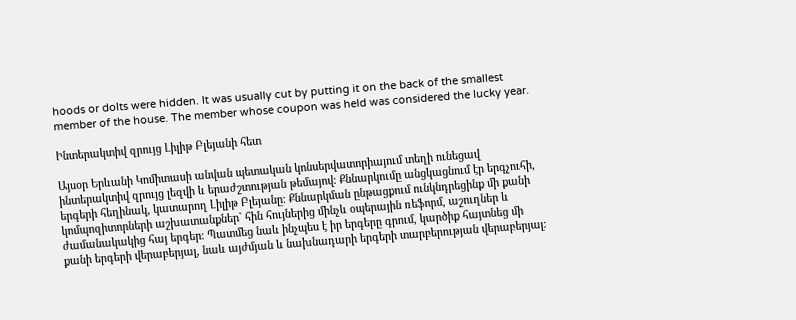hoods or dolts were hidden. It was usually cut by putting it on the back of the smallest member of the house. The member whose coupon was held was considered the lucky year.

Ինտերակտիվ զրույց Լիլիթ Բլեյանի հետ

Այսօր Երևանի Կոմիտասի անվան պետական կոնսերվատորիայում տեղի ունեցավ ինտերակտիվ զրույց լեզվի և երաժշտության թեմայով։ Քննարկումը անցկացնում էր երգչուհի, երգերի հեղինակ, կատարող Լիլիթ Բլեյանը։ Քննարկման ընթացքում ունկնդրեցինք մի քանի կոմպոզիտորների աշխատանքներ` հին հույներից մինչև օպերային ռեֆորմ, աշուղներ և ժամանակակից հայ երգեր։ Պատմեց նաև ինչպես է իր երգերը գրում, կարծիք հայտնեց մի քանի երգերի վերաբերյալ, նաև այժմյան և նախնադարի երգերի տարբերության վերաբերյալ։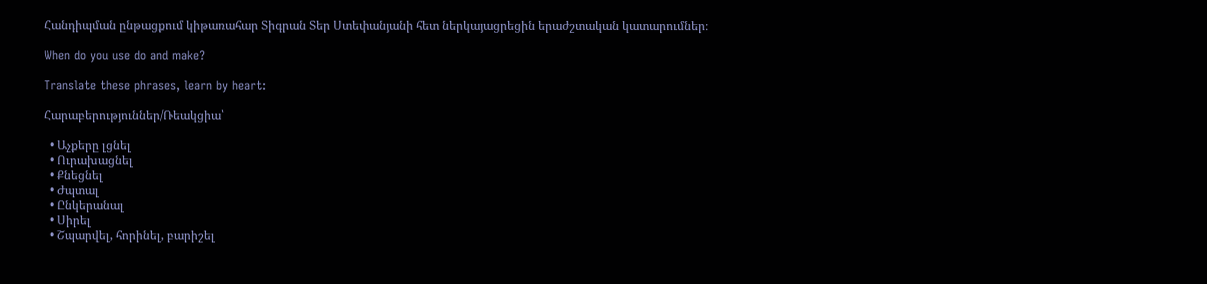Հանդիպման ընթացքում կիթառահար Տիգրան Տեր Ստեփանյանի հետ ներկայացրեցին երաժշտական կատարումներ։

When do you use do and make?

Translate these phrases, learn by heart:

Հարաբերություններ/Ռեակցիա՝

  • Աչքերը լցնել
  • Ուրախացնել
  • Քնեցնել
  • Ժպտալ
  • Ընկերանալ
  • Սիրել
  • Շպարվել, հորինել, բարիշել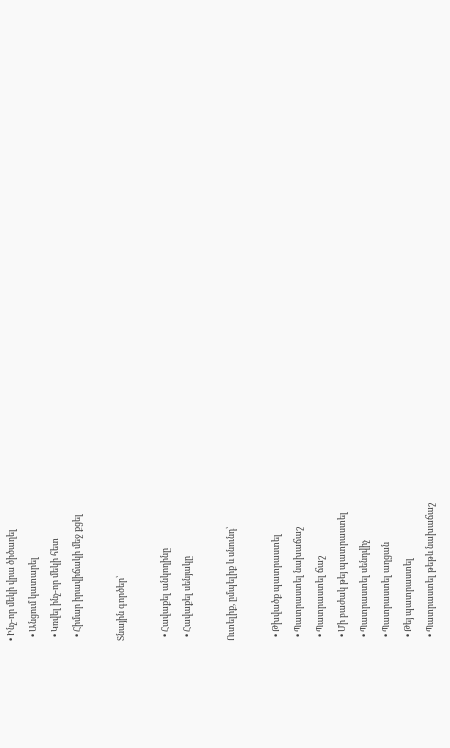• Ինչ-որ մեկի վրա ծիծաղել
  • Անցում կատարել
  • Կռվել ինչ-որ մեկի հետ
  • Հիմար իրավիճակի մեջ քցել

Տնային գործեր՝

  • Հավաքել անկողինը
  • Հավաքել սենյակը

Ուտելիք, ըմպելիք և սնունդ՝

  • Թխվածք պատրաստել
  • Պատրաստել նախաճաշ
  • Պատրաստել ճաշ
  • Մի բաժակ թեյ պատրաստել
  • Պատրաստել սենդվիչ
  • Պատրաստել աղցան
  • Թեյ պատրաստել
  • Պատրաստել թեթև նախաճաշ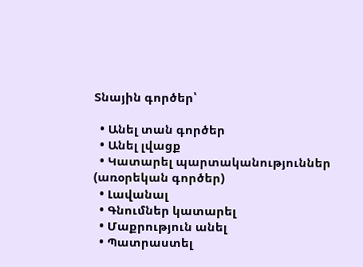Տնային գործեր՝

  • Անել տան գործեր
  • Անել լվացք
  • Կատարել պարտականություններ (առօրեկան գործեր)
  • Լավանալ
  • Գնումներ կատարել
  • Մաքրություն անել
  • Պատրաստել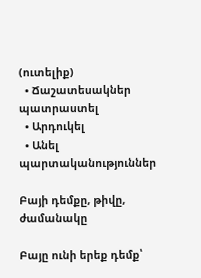(ուտելիք)
  • Ճաշատեսակներ պատրաստել
  • Արդուկել
  • Անել պարտականություններ

Բայի դեմքը, թիվը, ժամանակը

Բայը ունի երեք դեմք՝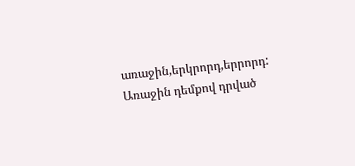առաջին,երկրորդ,երրորդ: Առաջին դեմքով դրված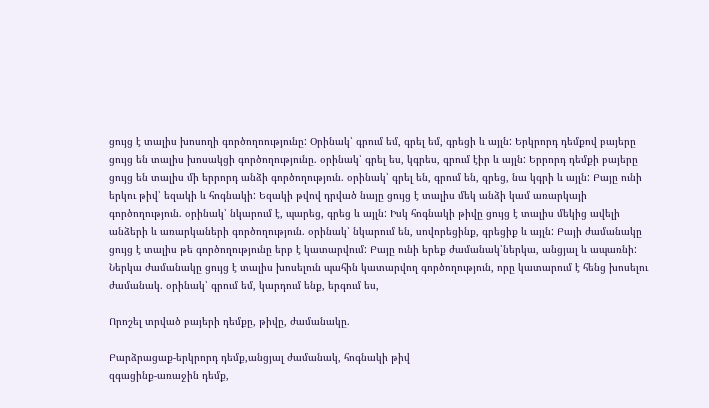ցույց է տալիս խոսողի գործողոությունը: Օրինակ՝ գրում եմ, գրել եմ, գրեցի և այլն: Երկրորդ դեմքով բայերը ցույց են տալիս խոսակցի գործողությունը. օրինակ՝ գրել ես, կգրես, գրում էիր և այլն: Երրորդ դեմքի բայերը ցույց են տալիս մի երրորդ անձի գործողություն. օրինակ՝ գրել են, գրում են, գրեց, նա կգրի և այլն: Բայը ունի երկու թիվ՝ եզակի և հոգնակի: Եզակի թվով դրված նայը ցույց է տալիս մեկ անձի կամ առարկայի գործողություն. օրինակ՝ նկարում է, պարեց, գրեց և այլն: Իսկ հոգնակի թիվը ցույց է տալիս մեկից ավելի անձերի և առարկաների գործողություն. օրինակ՝ նկարում են, սովորեցինք, գրեցիք և այլն: Բայի ժամանակը ցույց է տալիս թե գործողությունը երբ է կատարվում: Բայը ունի երեք ժամանակ՝ներկա, անցյալ և ապառնի: Ներկա ժամանակը ցույց է տալիս խոսելուն պահին կատարվող գործողություն, որը կատարում է հենց խոսելու ժամանակ. օրինակ՝ գրում եմ, կարդում ենք, երգում ես,

Որոշել տրված բայերի դեմքը, թիվը, ժամանակը.

Բարձրացաք-երկրորդ դեմք,անցյալ ժամանակ, հոգնակի թիվ
զգացինք-առաջին դեմք,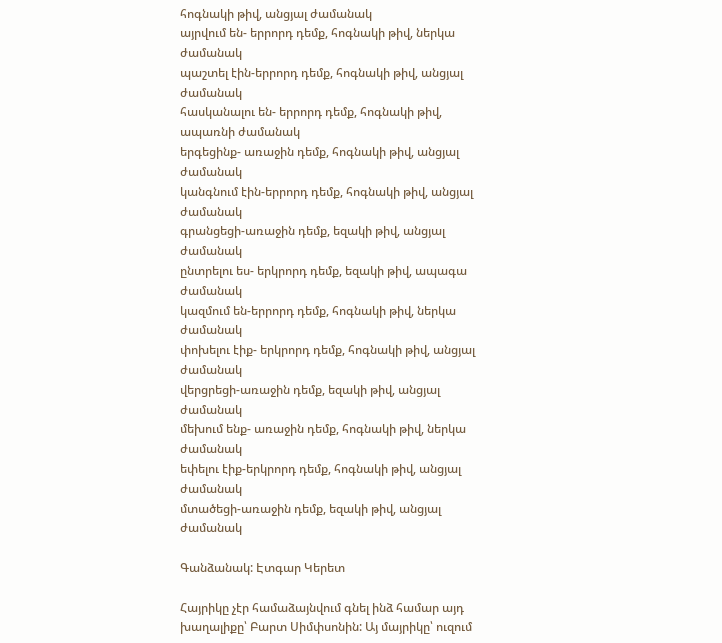հոգնակի թիվ, անցյալ ժամանակ
այրվում են- երրորդ դեմք, հոգնակի թիվ, ներկա ժամանակ
պաշտել էին-երրորդ դեմք, հոգնակի թիվ, անցյալ ժամանակ
հասկանալու են- երրորդ դեմք, հոգնակի թիվ, ապառնի ժամանակ
երգեցինք- առաջին դեմք, հոգնակի թիվ, անցյալ ժամանակ
կանգնում էին-երրորդ դեմք, հոգնակի թիվ, անցյալ ժամանակ
գրանցեցի-առաջին դեմք, եզակի թիվ, անցյալ ժամանակ
ընտրելու ես- երկրորդ դեմք, եզակի թիվ, ապագա ժամանակ
կազմում են-երրորդ դեմք, հոգնակի թիվ, ներկա ժամանակ
փոխելու էիք- երկրորդ դեմք, հոգնակի թիվ, անցյալ ժամանակ
վերցրեցի-առաջին դեմք, եզակի թիվ, անցյալ ժամանակ
մեխում ենք- առաջին դեմք, հոգնակի թիվ, ներկա ժամանակ
եփելու էիք-երկրորդ դեմք, հոգնակի թիվ, անցյալ ժամանակ
մտածեցի-առաջին դեմք, եզակի թիվ, անցյալ ժամանակ

Գանձանակ: Էտգար Կերետ

Հայրիկը չէր համաձայնվում գնել ինձ համար այդ խաղալիքը՝ Բարտ Սիմփսոնին: Այ մայրիկը՝ ուզում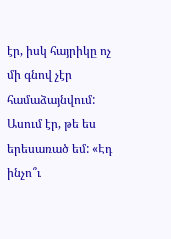էր, իսկ հայրիկը ոչ մի գնով չէր համաձայնվում: Ասում էր, թե ես երեսառած եմ: «Էդ ինչո՞ւ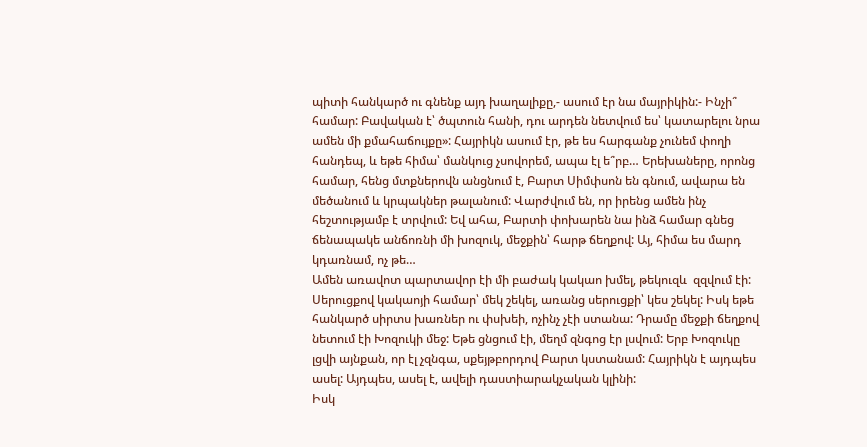պիտի հանկարծ ու գնենք այդ խաղալիքը,- ասում էր նա մայրիկին:- Ինչի՞ համար: Բավական է՝ ծպտուն հանի, դու արդեն նետվում ես՝ կատարելու նրա ամեն մի քմահաճույքը»: Հայրիկն ասում էր, թե ես հարգանք չունեմ փողի հանդեպ, և եթե հիմա՝ մանկուց չսովորեմ, ապա էլ ե՞րբ… Երեխաները, որոնց համար, հենց մտքներովն անցնում է, Բարտ Սիմփսոն են գնում, ավարա են մեծանում և կրպակներ թալանում: Վարժվում են, որ իրենց ամեն ինչ հեշտությամբ է տրվում: Եվ ահա, Բարտի փոխարեն նա ինձ համար գնեց ճենապակե անճոռնի մի խոզուկ, մեջքին՝ հարթ ճեղքով: Այ, հիմա ես մարդ կդառնամ, ոչ թե…
Ամեն առավոտ պարտավոր էի մի բաժակ կակաո խմել, թեկուզև  զզվում էի: Սերուցքով կակաոյի համար՝ մեկ շեկել, առանց սերուցքի՝ կես շեկել: Իսկ եթե հանկարծ սիրտս խառներ ու փսխեի, ոչինչ չէի ստանա: Դրամը մեջքի ճեղքով նետում էի Խոզուկի մեջ: Եթե ցնցում էի, մեղմ զնգոց էր լսվում: Երբ Խոզուկը լցվի այնքան, որ էլ չզնգա, սքեյթբորդով Բարտ կստանամ: Հայրիկն է այդպես ասել: Այդպես, ասել է, ավելի դաստիարակչական կլինի:
Իսկ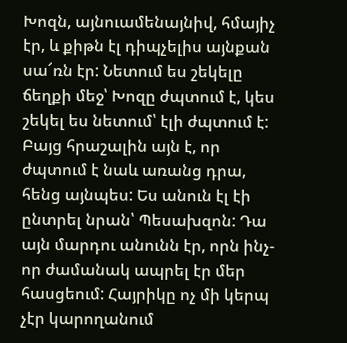Խոզն, այնուամենայնիվ, հմայիչ էր, և քիթն էլ դիպչելիս այնքան սա՜ռն էր: Նետում ես շեկելը ճեղքի մեջ՝ Խոզը ժպտում է, կես շեկել ես նետում՝ էլի ժպտում է: Բայց հրաշալին այն է, որ ժպտում է նաև առանց դրա, հենց այնպես: Ես անուն էլ էի ընտրել նրան՝ Պեսախզոն: Դա այն մարդու անունն էր, որն ինչ-որ ժամանակ ապրել էր մեր հասցեում: Հայրիկը ոչ մի կերպ չէր կարողանում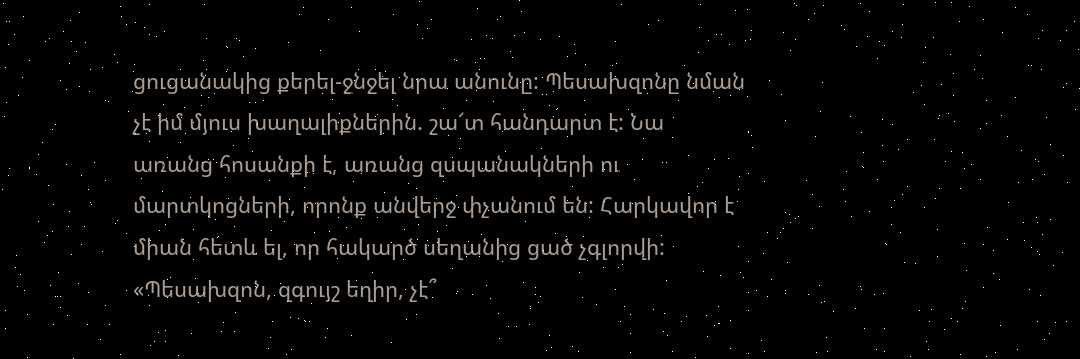ցուցանակից քերել-ջնջել նրա անունը: Պեսախզոնը նման չէ իմ մյուս խաղալիքներին. շա՜տ հանդարտ է: Նա առանց հոսանքի է, առանց զսպանակների ու մարտկոցների, որոնք անվերջ փչանում են: Հարկավոր է միան հետև ել, որ հակարծ սեղանից ցած չգլորվի: «Պեսախզոն, զգույշ եղիր, չէ՞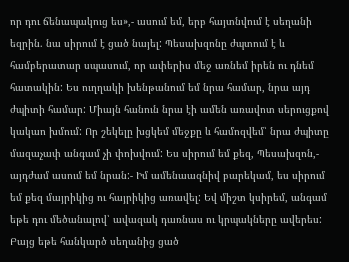որ դու ճենապակուց ես»,- ասում եմ, երբ հայտնվում է սեղանի եզրին. նա սիրում է ցած նայել: Պեսախզոնը ժպտում է և համբերատար սպասում, որ ափերիս մեջ առնեմ իրեն ու դնեմ հատակին: Ես ուղղակի խենթանում եմ նրա համար, նրա այդ ժպիտի համար: Միայն հանուն նրա էի ամեն առավոտ սերուցքով կակաո խմում: Որ շեկելը խցկեմ մեջքը և համոզվեմ՝ նրա ժպիտը մազաչափ անգամ չի փոխվում: Ես սիրում եմ քեզ, Պեսախզոն,- այդժամ ասում եմ նրան:- Իմ ամենաազնիվ բարեկամ, ես սիրում եմ քեզ մայրիկից ու հայրիկից առավել: Եվ միշտ կսիրեմ, անգամ եթե դու մեծանալով՝ ավազակ դառնաս ու կրպակները ավերես: Բայց եթե հանկարծ սեղանից ցած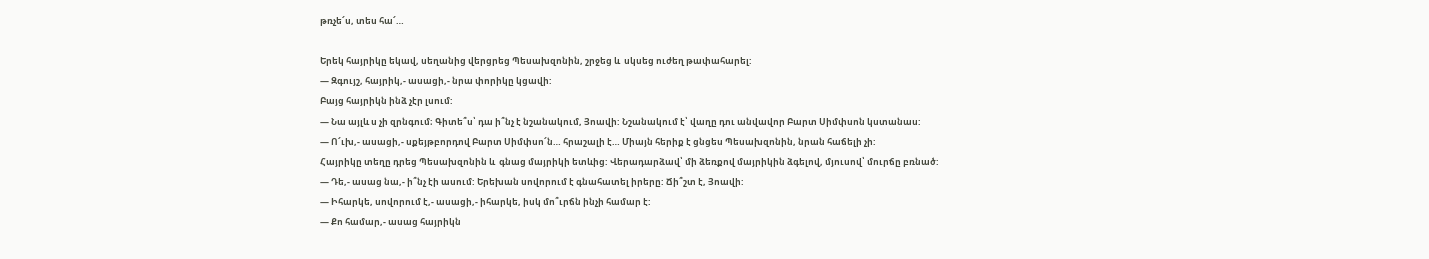թռչե՜ս, տես հա՜…

Երեկ հայրիկը եկավ, սեղանից վերցրեց Պեսախզոնին, շրջեց և  սկսեց ուժեղ թափահարել:
— Զգույշ, հայրիկ,- ասացի,- նրա փորիկը կցավի:
Բայց հայրիկն ինձ չէր լսում:
— Նա այլև ս չի զրնգում։ Գիտե՞ս՝ դա ի՞նչ է նշանակում, Յոավի: Նշանակում է՝ վաղը դու անվավոր Բարտ Սիմփսոն կստանաս:
— Ո՜ւխ,- ասացի,- սքեյթբորդով Բարտ Սիմփսո՜ն… հրաշալի է… Միայն հերիք է ցնցես Պեսախզոնին, նրան հաճելի չի:
Հայրիկը տեղը դրեց Պեսախզոնին և  գնաց մայրիկի ետևից: Վերադարձավ՝ մի ձեռքով մայրիկին ձգելով, մյուսով՝ մուրճը բռնած:
— Դե,- ասաց նա,- ի՞նչ էի ասում: Երեխան սովորում է գնահատել իրերը: Ճի՞շտ է, Յոավի:
— Իհարկե, սովորում է,- ասացի,- իհարկե, իսկ մո՞ւրճն ինչի համար է:
— Քո համար,- ասաց հայրիկն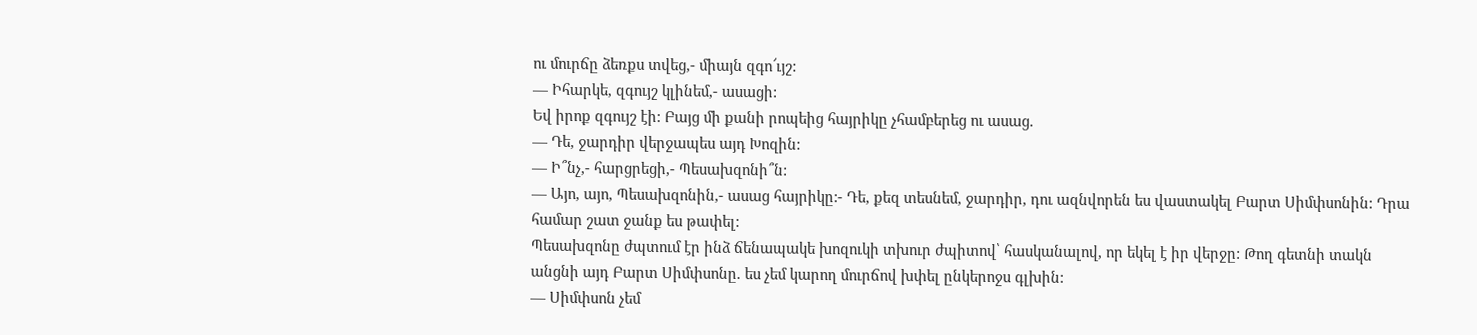ու մուրճը ձեռքս տվեց,- միայն զգո՜ւյշ:
— Իհարկե, զգույշ կլինեմ,- ասացի:
Եվ իրոք զգույշ էի: Բայց մի քանի րոպեից հայրիկը չհամբերեց ու ասաց.
— Դե, ջարդիր վերջապես այդ Խոզին:
— Ի՞նչ,- հարցրեցի,- Պեսախզոնի՞ն:
— Այո, այո, Պեսախզոնին,- ասաց հայրիկը:- Դե, քեզ տեսնեմ, ջարդիր, դու ազնվորեն ես վաստակել Բարտ Սիմփսոնին: Դրա համար շատ ջանք ես թափել:
Պեսախզոնը ժպտում էր ինձ ճենապակե խոզուկի տխուր ժպիտով՝ հասկանալով, որ եկել է իր վերջը: Թող գետնի տակն անցնի այդ Բարտ Սիմփսոնը. ես չեմ կարող մուրճով խփել ընկերոջս գլխին:
— Սիմփսոն չեմ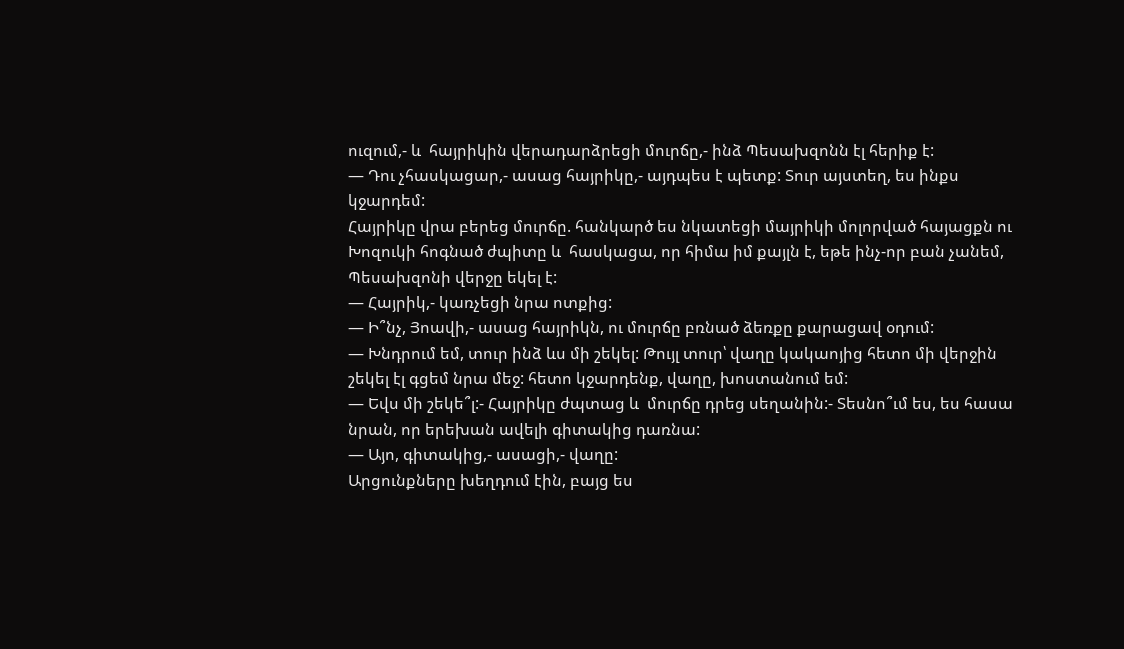ուզում,- և  հայրիկին վերադարձրեցի մուրճը,- ինձ Պեսախզոնն էլ հերիք է:
— Դու չհասկացար,- ասաց հայրիկը,- այդպես է պետք: Տուր այստեղ, ես ինքս կջարդեմ:
Հայրիկը վրա բերեց մուրճը. հանկարծ ես նկատեցի մայրիկի մոլորված հայացքն ու Խոզուկի հոգնած ժպիտը և  հասկացա, որ հիմա իմ քայլն է, եթե ինչ-որ բան չանեմ, Պեսախզոնի վերջը եկել է:
— Հայրիկ,- կառչեցի նրա ոտքից:
— Ի՞նչ, Յոավի,- ասաց հայրիկն, ու մուրճը բռնած ձեռքը քարացավ օդում:
— Խնդրում եմ, տուր ինձ ևս մի շեկել: Թույլ տուր՝ վաղը կակաոյից հետո մի վերջին շեկել էլ գցեմ նրա մեջ: հետո կջարդենք, վաղը, խոստանում եմ:
— Եվս մի շեկե՞լ:- Հայրիկը ժպտաց և  մուրճը դրեց սեղանին:- Տեսնո՞ւմ ես, ես հասա նրան, որ երեխան ավելի գիտակից դառնա:
— Այո, գիտակից,- ասացի,- վաղը:
Արցունքները խեղդում էին, բայց ես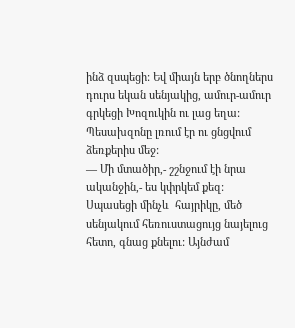ինձ զսպեցի: Եվ միայն երբ ծնողներս դուրս եկան սենյակից, ամուր-ամուր գրկեցի Խոզուկին ու լաց եղա: Պեսախզոնը լռում էր ու ցնցվում ձեռքերիս մեջ:
— Մի մտածիր,- շշնջում էի նրա ականջին,- ես կփրկեմ քեզ:
Սպասեցի մինչև  հայրիկը, մեծ սենյակում հեռուստացույց նայելուց հետո, գնաց քնելու: Այնժամ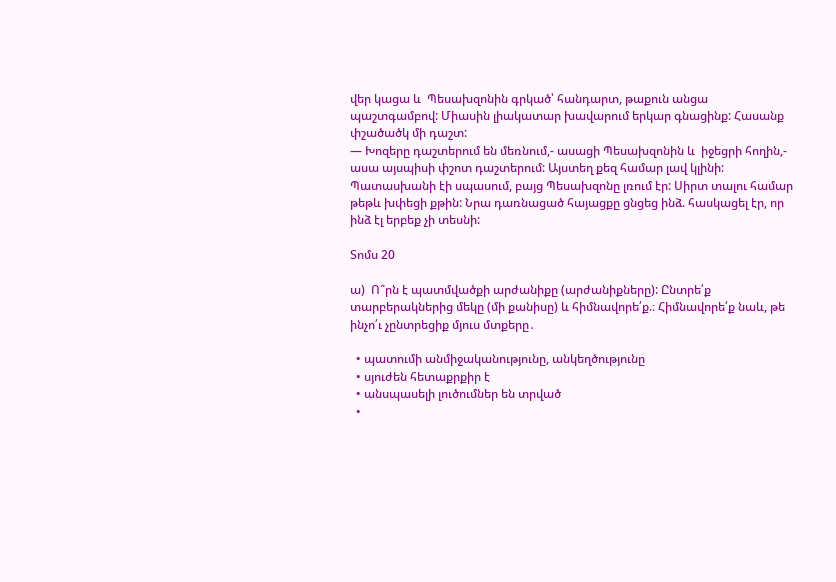վեր կացա և  Պեսախզոնին գրկած՝ հանդարտ, թաքուն անցա պաշտգամբով: Միասին լիակատար խավարում երկար գնացինք: Հասանք փշածածկ մի դաշտ:
— Խոզերը դաշտերում են մեռնում,- ասացի Պեսախզոնին և  իջեցրի հողին,- ասա այսպիսի փշոտ դաշտերում: Այստեղ քեզ համար լավ կլինի:
Պատասխանի էի սպասում, բայց Պեսախզոնը լռում էր: Սիրտ տալու համար թեթև խփեցի քթին: Նրա դառնացած հայացքը ցնցեց ինձ. հասկացել էր, որ ինձ էլ երբեք չի տեսնի:

Տոմս 20

ա)  Ո՞րն է պատմվածքի արժանիքը (արժանիքները): Ընտրե՛ք տարբերակներից մեկը (մի քանիսը) և հիմնավորե՛ք.։ Հիմնավորե՛ք նաև, թե ինչո՛ւ չընտրեցիք մյուս մտքերը․

  • պատումի անմիջականությունը, անկեղծությունը
  • սյուժեն հետաքրքիր է
  • անսպասելի լուծումներ են տրված
  •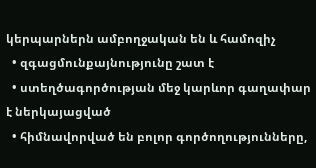կերպարներն ամբողջական են և համոզիչ
  • զգացմունքայնությունը շատ է
  • ստեղծագործության մեջ կարևոր գաղափար է ներկայացված
  • հիմնավորված են բոլոր գործողությունները,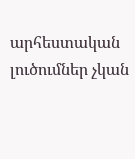արհեստական լուծումներ չկան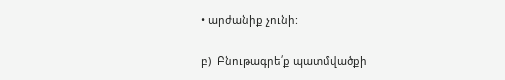• արժանիք չունի:

բ)  Բնութագրե՛ք պատմվածքի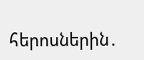հերոսներին․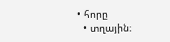• հորը
  • տղային։